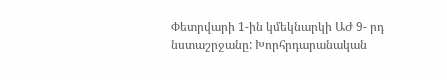Փետրվարի 1-ին կմեկնարկի ԱԺ 9- րդ նստաշրջանը: Խորհրդարանական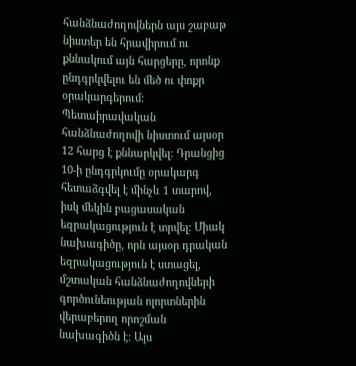հանձնաժողովներն այս շաբաթ նիստեր են հրավիրում ու քննակում այն հարցերը, որոնք ընդգրկվելու են մեծ ու փոքր օրակարգերում: Պետաիրավական հանձնաժողովի նիստում այսօր 12 հարց է քննարկվել: Դրանցից 10-ի ընդգրկումը օրակարգ հետաձգվել է մինչև 1 տարով, իսկ մեկին բացասական եզրակացություն է տրվել: Միակ նախագիծը, որն այսօր դրական եզրակացություն է ստացել, մշտական հանձնաժողովների գործունեության ոլորտներին վերաբերող որոշման նախագիծն է: Այս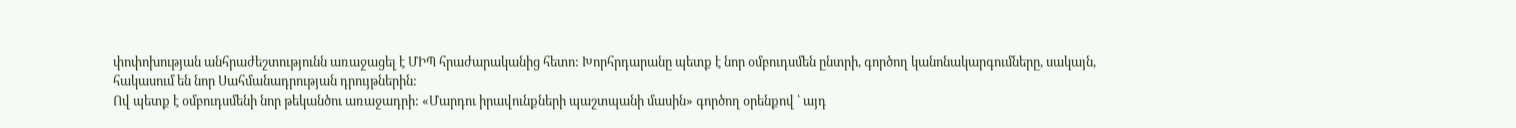փոփոխության անհրաժեշտությունն առաջացել է ՄԻՊ հրաժարականից հետո: Խորհրդարանը պետք է նոր օմբուդսմեն ընտրի, գործող կանոնակարգումները, սակայն, հակասում են նոր Սահմանադրության դրույթներին:
Ով պետք է օմբուդսմենի նոր թեկանծու առաջադրի: «Մարդու իրավունքների պաշտպանի մասին» գործող օրենքով ՝ այդ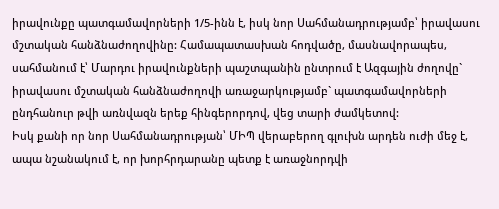իրավունքը պատգամավորների 1/5-ինն է, իսկ նոր Սահմանադրությամբ՝ իրավասու մշտական հանձնաժողովինը: Համապատասխան հոդվածը, մասնավորապես, սահմանում է՝ Մարդու իրավունքների պաշտպանին ընտրում է Ազգային ժողովը` իրավասու մշտական հանձնաժողովի առաջարկությամբ` պատգամավորների ընդհանուր թվի առնվազն երեք հինգերորդով, վեց տարի ժամկետով:
Իսկ քանի որ նոր Սահմանադրության՝ ՄԻՊ վերաբերող գլուխն արդեն ուժի մեջ է, ապա նշանակում է, որ խորհրդարանը պետք է առաջնորդվի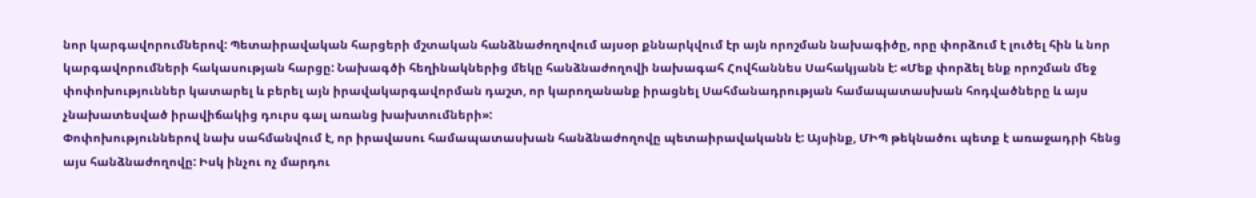նոր կարգավորումներով: Պետաիրավական հարցերի մշտական հանձնաժողովում այսօր քննարկվում էր այն որոշման նախագիծը, որը փորձում է լուծել հին և նոր կարգավորումների հակասության հարցը: Նախագծի հեղինակներից մեկը հանձնաժողովի նախագահ Հովհաննես Սահակյանն է: «Մեք փորձել ենք որոշման մեջ փոփոխություններ կատարել և բերել այն իրավակարգավորման դաշտ, որ կարողանանք իրացնել Սահմանադրության համապատասխան հոդվածները և այս չնախատեսված իրավիճակից դուրս գալ առանց խախտումների»:
Փոփոխություններով նախ սահմանվում է, որ իրավասու համապատասխան հանձնաժողովը պետաիրավականն է: Այսինք, ՄԻՊ թեկնածու պետք է առաջադրի հենց այս հանձնաժողովը: Իսկ ինչու ոչ մարդու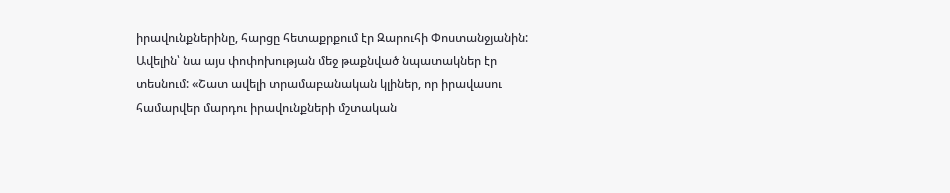իրավունքներինը, հարցը հետաքրքում էր Զարուհի Փոստանջյանին: Ավելին՝ նա այս փոփոխության մեջ թաքնված նպատակներ էր տեսնում: «Շատ ավելի տրամաբանական կլիներ, որ իրավասու համարվեր մարդու իրավունքների մշտական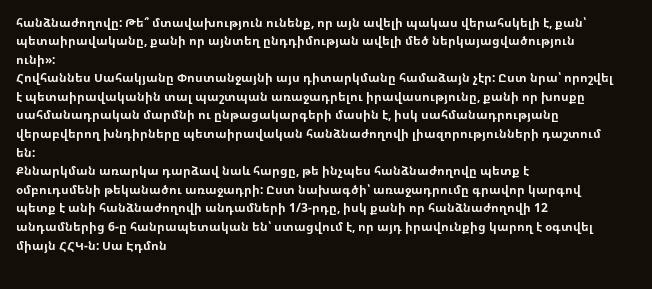հանձնաժողովը: Թե՞ մտավախություն ունենք, որ այն ավելի պակաս վերահսկելի է, քան՝ պետաիրավականը, քանի որ այնտեղ ընդդիմության ավելի մեծ ներկայացվածություն ունի»:
Հովհաննես Սահակյանը Փոստանջայնի այս դիտարկմանը համաձայն չէր: Ըստ նրա՝ որոշվել է պետաիրավականին տալ պաշտպան առաջադրելու իրավասությունը, քանի որ խոսքը սահմանադրական մարմնի ու ընթացակարգերի մասին է, իսկ սահմանադրությանը վերաբվերող խնդիրները պետաիրավական հանձնաժողովի լիազորությունների դաշտում են:
Քննարկման առարկա դարձավ նաև հարցը, թե ինչպես հանձնաժողովը պետք է օմբուդսմենի թեկանածու առաջադրի: Ըստ նախագծի՝ առաջադրումը գրավոր կարգով պետք է անի հանձնաժողովի անդամների 1/3-րդը, իսկ քանի որ հանձնաժողովի 12 անդամներից 6-ը հանրապետական են՝ ստացվում է, որ այդ իրավունքից կարող է օգտվել միայն ՀՀԿ-ն: Սա Էդմոն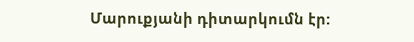Մարուքյանի դիտարկումն էր: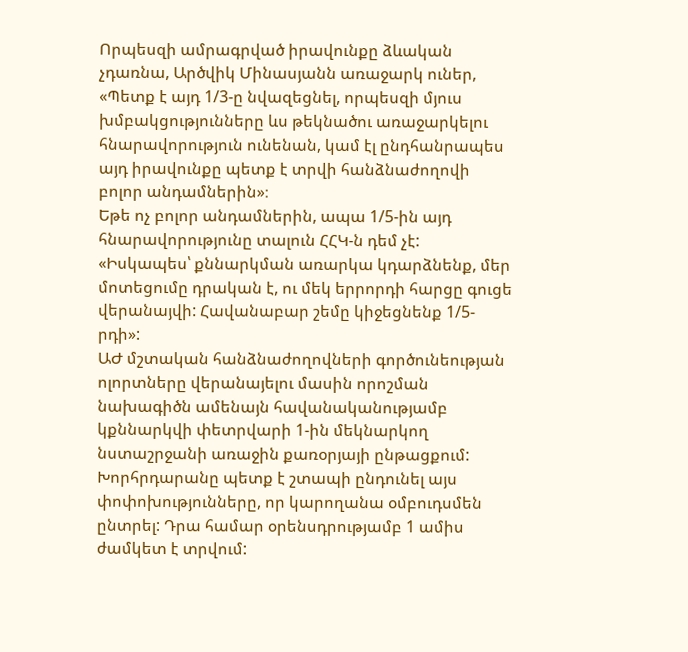Որպեսզի ամրագրված իրավունքը ձևական չդառնա, Արծվիկ Մինասյանն առաջարկ ուներ, «Պետք է այդ 1/3-ը նվազեցնել, որպեսզի մյուս խմբակցությունները ևս թեկնածու առաջարկելու հնարավորություն ունենան, կամ էլ ընդհանրապես այդ իրավունքը պետք է տրվի հանձնաժողովի բոլոր անդամներին»։
Եթե ոչ բոլոր անդամներին, ապա 1/5-ին այդ հնարավորությունը տալուն ՀՀԿ-ն դեմ չէ: «Իսկապես՝ քննարկման առարկա կդարձնենք, մեր մոտեցումը դրական է, ու մեկ երրորդի հարցը գուցե վերանայվի: Հավանաբար շեմը կիջեցնենք 1/5-րդի»:
ԱԺ մշտական հանձնաժողովների գործունեության ոլորտները վերանայելու մասին որոշման նախագիծն ամենայն հավանականությամբ կքննարկվի փետրվարի 1-ին մեկնարկող նստաշրջանի առաջին քառօրյայի ընթացքում: Խորհրդարանը պետք է շտապի ընդունել այս փոփոխությունները, որ կարողանա օմբուդսմեն ընտրել: Դրա համար օրենսդրությամբ 1 ամիս ժամկետ է տրվում: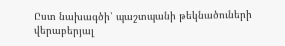Ըստ նախագծի՝ պաշտպանի թեկնածուների վերաբերյալ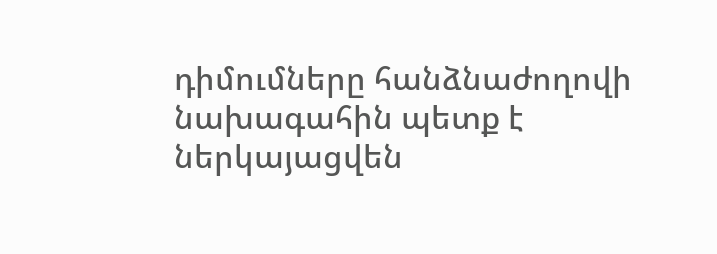դիմումները հանձնաժողովի նախագահին պետք է ներկայացվեն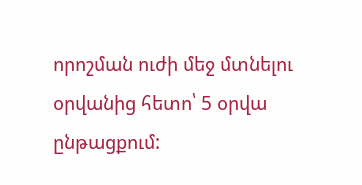որոշման ուժի մեջ մտնելու օրվանից հետո՝ 5 օրվա ընթացքում: